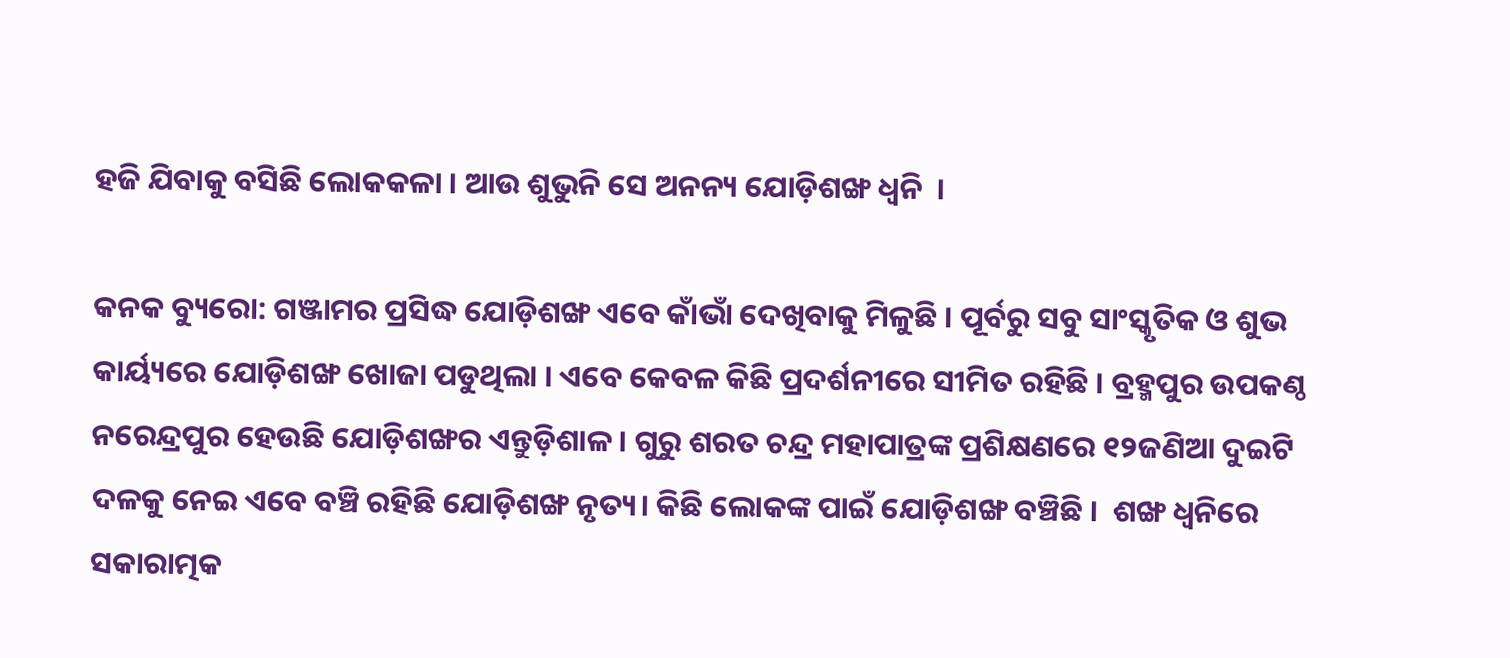ହଜି ଯିବାକୁ ବସିଛି ଲୋକକଳା । ଆଉ ଶୁଭୁନି ସେ ଅନନ୍ୟ ଯୋଡ଼ିଶଙ୍ଖ ଧ୍ୱନି  ।

କନକ ବ୍ୟୁରୋ: ଗଞ୍ଜାମର ପ୍ରସିଦ୍ଧ ଯୋଡ଼ିଶଙ୍ଖ ଏବେ କାଁଭାଁ ଦେଖିବାକୁ ମିଳୁଛି । ପୂର୍ବରୁ ସବୁ ସାଂସ୍କୃତିକ ଓ ଶୁଭ କାର୍ୟ୍ୟରେ ଯୋଡ଼ିଶଙ୍ଖ ଖୋଜା ପଡୁଥିଲା । ଏବେ କେବଳ କିଛି ପ୍ରଦର୍ଶନୀରେ ସୀମିତ ରହିଛି । ବ୍ରହ୍ମପୁର ଉପକଣ୍ଠ ନରେନ୍ଦ୍ରପୁର ହେଉଛି ଯୋଡ଼ିଶଙ୍ଖର ଏନ୍ତୁଡ଼ିଶାଳ । ଗୁରୁ ଶରତ ଚନ୍ଦ୍ର ମହାପାତ୍ରଙ୍କ ପ୍ରଶିକ୍ଷଣରେ ୧୨ଜଣିଆ ଦୁଇଟି ଦଳକୁ ନେଇ ଏବେ ବଞ୍ଚି ରହିଛି ଯୋଡ଼ିଶଙ୍ଖ ନୃତ୍ୟ। କିଛି ଲୋକଙ୍କ ପାଇଁ ଯୋଡ଼ିଶଙ୍ଖ ବଞ୍ଚିଛି ।  ଶଙ୍ଖ ଧ୍ୱନିରେ ସକାରାତ୍ମକ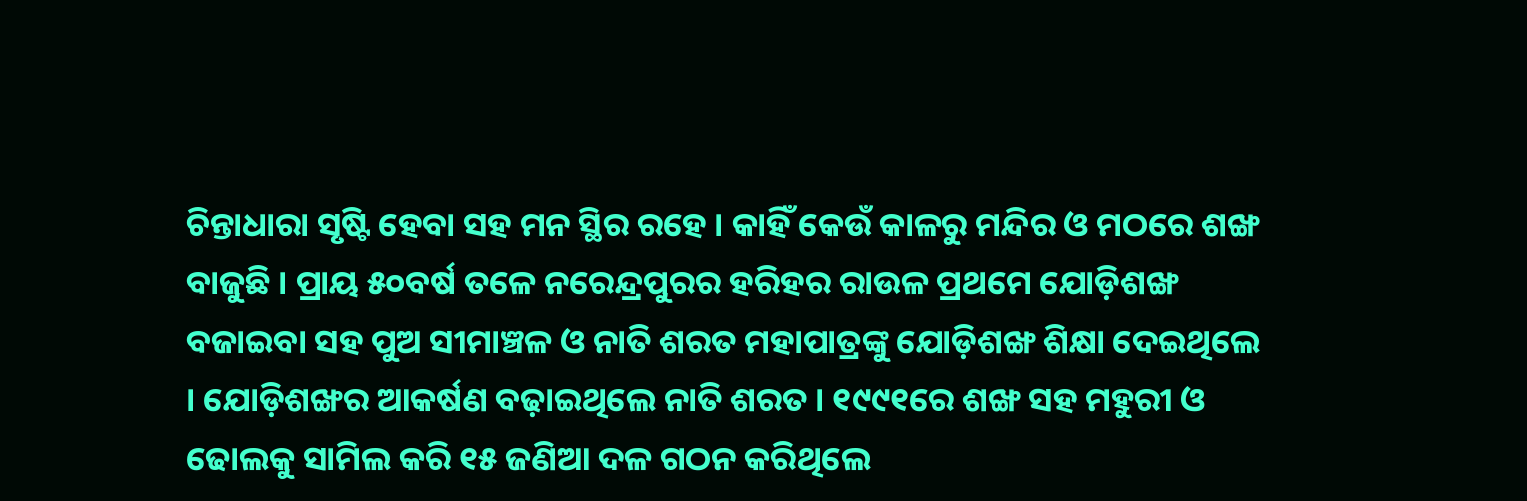ଚିନ୍ତାଧାରା ସୃଷ୍ଟି ହେବା ସହ ମନ ସ୍ଥିର ରହେ । କାହିଁ କେଉଁ କାଳରୁ ମନ୍ଦିର ଓ ମଠରେ ଶଙ୍ଖ  ବାଜୁଛି । ପ୍ରାୟ ୫୦ବର୍ଷ ତଳେ ନରେନ୍ଦ୍ରପୁରର ହରିହର ରାଉଳ ପ୍ରଥମେ ଯୋଡ଼ିଶଙ୍ଖ ବଜାଇବା ସହ ପୁଅ ସୀମାଞ୍ଚଳ ଓ ନାତି ଶରତ ମହାପାତ୍ରଙ୍କୁ ଯୋଡ଼ିଶଙ୍ଖ ଶିକ୍ଷା ଦେଇଥିଲେ । ଯୋଡ଼ିଶଙ୍ଖର ଆକର୍ଷଣ ବଢ଼ାଇଥିଲେ ନାତି ଶରତ । ୧୯୯୧ରେ ଶଙ୍ଖ ସହ ମହୁରୀ ଓ ଢୋଲକୁ ସାମିଲ କରି ୧୫ ଜଣିଆ ଦଳ ଗଠନ କରିଥିଲେ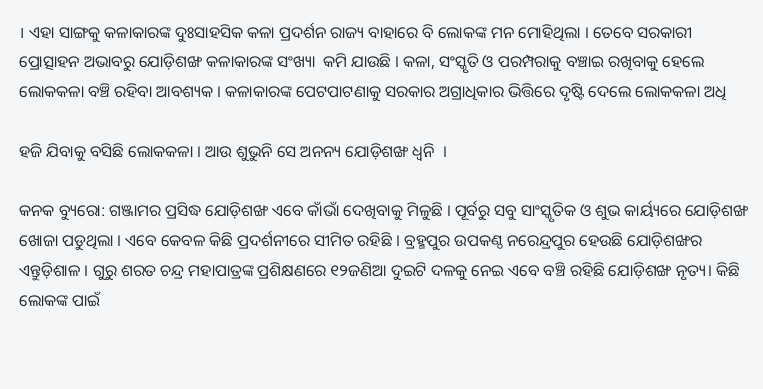। ଏହା ସାଙ୍ଗକୁ କଳାକାରଙ୍କ ଦୁଃସାହସିକ କଳା ପ୍ରଦର୍ଶନ ରାଜ୍ୟ ବାହାରେ ବି ଲୋକଙ୍କ ମନ ମୋହିଥିଲା । ତେବେ ସରକାରୀ ପ୍ରୋତ୍ସାହନ ଅଭାବରୁ ଯୋଡ଼ିଶଙ୍ଖ କଳାକାରଙ୍କ ସଂଖ୍ୟା  କମି ଯାଉଛି । କଳା, ସଂସ୍କୃତି ଓ ପରମ୍ପରାକୁ ବଞ୍ଚାଇ ରଖିବାକୁ ହେଲେ ଲୋକକଳା ବଞ୍ଚି ରହିବା ଆବଶ୍ୟକ । କଳାକାରଙ୍କ ପେଟପାଟଣାକୁ ସରକାର ଅଗ୍ରାଧିକାର ଭିତ୍ତିରେ ଦୃଷ୍ଟି ଦେଲେ ଲୋକକଳା ଅଧି

ହଜି ଯିବାକୁ ବସିଛି ଲୋକକଳା । ଆଉ ଶୁଭୁନି ସେ ଅନନ୍ୟ ଯୋଡ଼ିଶଙ୍ଖ ଧ୍ୱନି  ।

କନକ ବ୍ୟୁରୋ: ଗଞ୍ଜାମର ପ୍ରସିଦ୍ଧ ଯୋଡ଼ିଶଙ୍ଖ ଏବେ କାଁଭାଁ ଦେଖିବାକୁ ମିଳୁଛି । ପୂର୍ବରୁ ସବୁ ସାଂସ୍କୃତିକ ଓ ଶୁଭ କାର୍ୟ୍ୟରେ ଯୋଡ଼ିଶଙ୍ଖ ଖୋଜା ପଡୁଥିଲା । ଏବେ କେବଳ କିଛି ପ୍ରଦର୍ଶନୀରେ ସୀମିତ ରହିଛି । ବ୍ରହ୍ମପୁର ଉପକଣ୍ଠ ନରେନ୍ଦ୍ରପୁର ହେଉଛି ଯୋଡ଼ିଶଙ୍ଖର ଏନ୍ତୁଡ଼ିଶାଳ । ଗୁରୁ ଶରତ ଚନ୍ଦ୍ର ମହାପାତ୍ରଙ୍କ ପ୍ରଶିକ୍ଷଣରେ ୧୨ଜଣିଆ ଦୁଇଟି ଦଳକୁ ନେଇ ଏବେ ବଞ୍ଚି ରହିଛି ଯୋଡ଼ିଶଙ୍ଖ ନୃତ୍ୟ। କିଛି ଲୋକଙ୍କ ପାଇଁ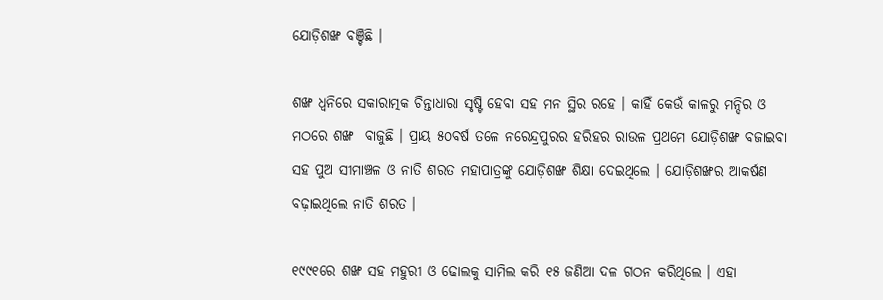ଯୋଡ଼ିଶଙ୍ଖ ବଞ୍ଚିଛି ।

ଶଙ୍ଖ ଧ୍ୱନିରେ ସକାରାତ୍ମକ ଚିନ୍ତାଧାରା ସୃଷ୍ଟି ହେବା ସହ ମନ ସ୍ଥିର ରହେ । କାହିଁ କେଉଁ କାଳରୁ ମନ୍ଦିର ଓ ମଠରେ ଶଙ୍ଖ  ବାଜୁଛି । ପ୍ରାୟ ୫୦ବର୍ଷ ତଳେ ନରେନ୍ଦ୍ରପୁରର ହରିହର ରାଉଳ ପ୍ରଥମେ ଯୋଡ଼ିଶଙ୍ଖ ବଜାଇବା ସହ ପୁଅ ସୀମାଞ୍ଚଳ ଓ ନାତି ଶରତ ମହାପାତ୍ରଙ୍କୁ ଯୋଡ଼ିଶଙ୍ଖ ଶିକ୍ଷା ଦେଇଥିଲେ । ଯୋଡ଼ିଶଙ୍ଖର ଆକର୍ଷଣ ବଢ଼ାଇଥିଲେ ନାତି ଶରତ ।

୧୯୯୧ରେ ଶଙ୍ଖ ସହ ମହୁରୀ ଓ ଢୋଲକୁ ସାମିଲ କରି ୧୫ ଜଣିଆ ଦଳ ଗଠନ କରିଥିଲେ । ଏହା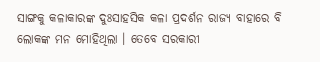ସାଙ୍ଗକୁ କଳାକାରଙ୍କ ଦୁଃସାହସିକ କଳା ପ୍ରଦର୍ଶନ ରାଜ୍ୟ ବାହାରେ ବି ଲୋକଙ୍କ ମନ ମୋହିଥିଲା । ତେବେ ସରକାରୀ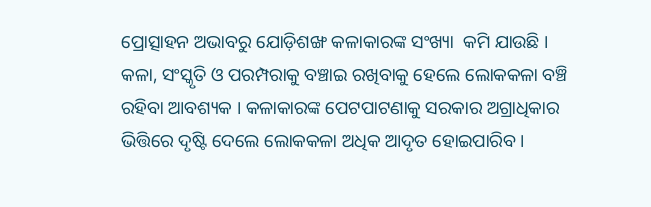ପ୍ରୋତ୍ସାହନ ଅଭାବରୁ ଯୋଡ଼ିଶଙ୍ଖ କଳାକାରଙ୍କ ସଂଖ୍ୟା  କମି ଯାଉଛି । କଳା, ସଂସ୍କୃତି ଓ ପରମ୍ପରାକୁ ବଞ୍ଚାଇ ରଖିବାକୁ ହେଲେ ଲୋକକଳା ବଞ୍ଚି ରହିବା ଆବଶ୍ୟକ । କଳାକାରଙ୍କ ପେଟପାଟଣାକୁ ସରକାର ଅଗ୍ରାଧିକାର ଭିତ୍ତିରେ ଦୃଷ୍ଟି ଦେଲେ ଲୋକକଳା ଅଧିକ ଆଦୃତ ହୋଇପାରିବ ।